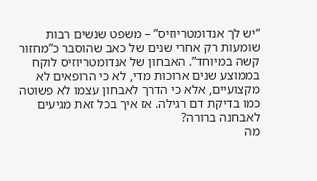“יש לך אנדומטריוזיס” – משפט שנשים רבות שומעות רק אחרי שנים של כאב שהוסבר כ”מחזור קשה במיוחד”. האבחון של אנדומטריוזיס לוקח בממוצע שנים ארוכות מדי, לא כי הרופאים לא מקצועיים, אלא כי הדרך לאבחון עצמו לא פשוטה כמו בדיקת דם רגילה. אז איך בכל זאת מגיעים לאבחנה ברורה?
מה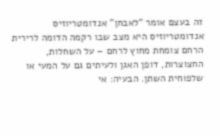זה בעצם אומר “לאבחן” אנדומטריוזיס
אנדומטריוזיס היא מצב שבו רקמה הדומה לרירית הרחם צומחת מחוץ לרחם – על השחלות, החצוצרות, דופן האגן ולעיתים גם על המעי או שלפוחית השתן. הבעיה: אי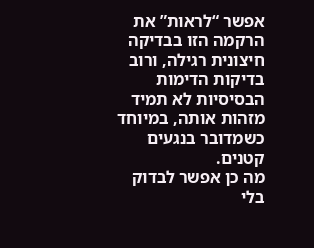אפשר “לראות” את הרקמה הזו בבדיקה חיצונית רגילה, ורוב בדיקות הדימות הבסיסיות לא תמיד מזהות אותה, במיוחד כשמדובר בנגעים קטנים.
מה כן אפשר לבדוק בלי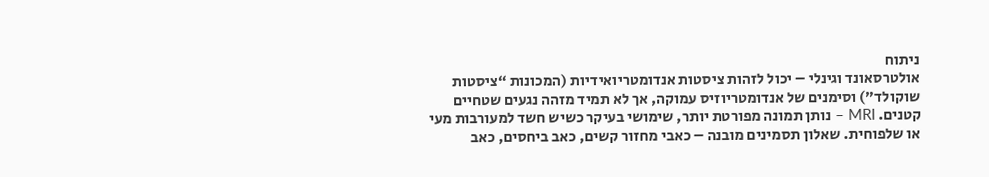ניתוח
אולטרסאונד וגינלי – יכול לזהות ציסטות אנדומטריואידיות (המכונות “ציסטות שוקולד”) וסימנים של אנדומטריוזיס עמוקה, אך לא תמיד מזהה נגעים שטחיים קטנים. MRI – נותן תמונה מפורטת יותר, שימושי בעיקר כשיש חשד למעורבות מעי או שלפוחית. שאלון תסמינים מובנה – כאבי מחזור קשים, כאב ביחסים, כאב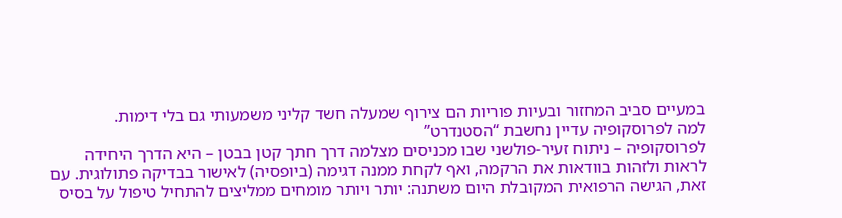במעיים סביב המחזור ובעיות פוריות הם צירוף שמעלה חשד קליני משמעותי גם בלי דימות.
למה לפרוסקופיה עדיין נחשבת “הסטנדרט”
לפרוסקופיה – ניתוח זעיר-פולשני שבו מכניסים מצלמה דרך חתך קטן בבטן – היא הדרך היחידה לראות ולזהות בוודאות את הרקמה, ואף לקחת ממנה דגימה (ביופסיה) לאישור בבדיקה פתולוגית. עם זאת, הגישה הרפואית המקובלת היום משתנה: יותר ויותר מומחים ממליצים להתחיל טיפול על בסיס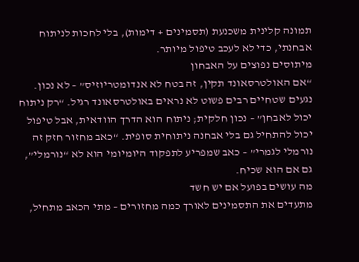תמונה קלינית משכנעת (תסמינים + דימות), בלי לחכות לניתוח אבחנתי, כדי לא לעכב טיפול מיותר.
מיתוסים נפוצים על האבחון
“אם האולטרסאונד תקין, זה בטח לא אנדומטריוזיס” – לא נכון. נגעים שטחיים רבים פשוט לא נראים באולטרסאונד רגיל. “רק ניתוח יכול לאבחן” – נכון חלקית; ניתוח הוא הדרך הוודאית, אבל טיפול יכול להתחיל גם בלי אבחנה ניתוחית סופית. “כאב מחזור חזק זה נורמלי לגמרי” – כאב שמפריע לתפקוד היומיומי הוא לא “נורמלי”, גם אם הוא שכיח.
מה עושים בפועל אם יש חשד
מתעדים את התסמינים לאורך כמה מחזורים – מתי הכאב מתחיל,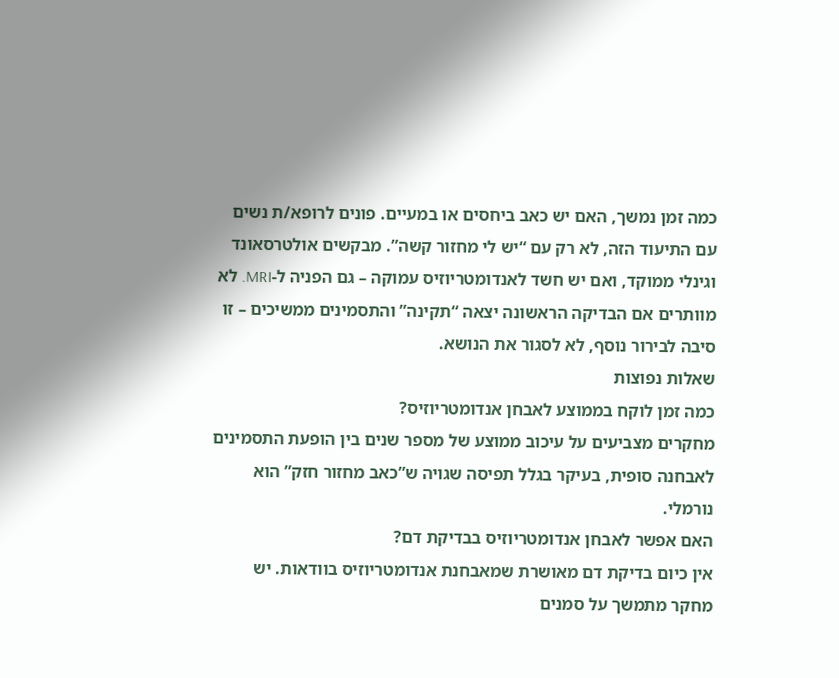כמה זמן נמשך, האם יש כאב ביחסים או במעיים. פונים לרופא/ת נשים עם התיעוד הזה, לא רק עם “יש לי מחזור קשה”. מבקשים אולטרסאונד וגינלי ממוקד, ואם יש חשד לאנדומטריוזיס עמוקה – גם הפניה ל-MRI. לא מוותרים אם הבדיקה הראשונה יצאה “תקינה” והתסמינים ממשיכים – זו סיבה לבירור נוסף, לא לסגור את הנושא.
שאלות נפוצות
כמה זמן לוקח בממוצע לאבחן אנדומטריוזיס?
מחקרים מצביעים על עיכוב ממוצע של מספר שנים בין הופעת התסמינים לאבחנה סופית, בעיקר בגלל תפיסה שגויה ש”כאב מחזור חזק” הוא נורמלי.
האם אפשר לאבחן אנדומטריוזיס בבדיקת דם?
אין כיום בדיקת דם מאושרת שמאבחנת אנדומטריוזיס בוודאות. יש מחקר מתמשך על סמנים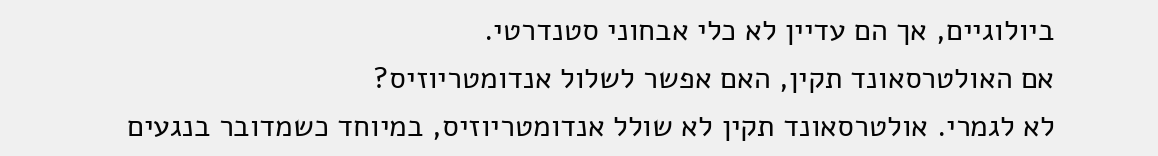ביולוגיים, אך הם עדיין לא כלי אבחוני סטנדרטי.
אם האולטרסאונד תקין, האם אפשר לשלול אנדומטריוזיס?
לא לגמרי. אולטרסאונד תקין לא שולל אנדומטריוזיס, במיוחד כשמדובר בנגעים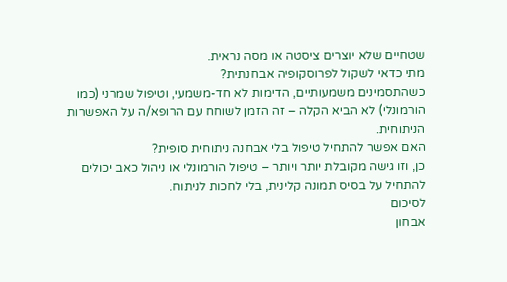שטחיים שלא יוצרים ציסטה או מסה נראית.
מתי כדאי לשקול לפרוסקופיה אבחנתית?
כשהתסמינים משמעותיים, הדימות לא חד-משמעי, וטיפול שמרני (כמו הורמונלי) לא הביא הקלה – זה הזמן לשוחח עם הרופא/ה על האפשרות הניתוחית.
האם אפשר להתחיל טיפול בלי אבחנה ניתוחית סופית?
כן, וזו גישה מקובלת יותר ויותר – טיפול הורמונלי או ניהול כאב יכולים להתחיל על בסיס תמונה קלינית, בלי לחכות לניתוח.
לסיכום
אבחון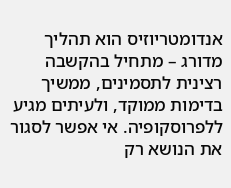אנדומטריוזיס הוא תהליך מדורג – מתחיל בהקשבה רצינית לתסמינים, ממשיך בדימות ממוקד, ולעיתים מגיע ללפרוסקופיה. אי אפשר לסגור את הנושא רק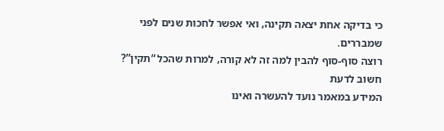כי בדיקה אחת יצאה תקינה, ואי אפשר לחכות שנים לפני שמבררים.
רוצה סוף-סוף להבין למה זה לא קורה, למרות שהכל “תקין”?
חשוב לדעת
המידע במאמר נועד להעשרה ואינו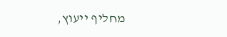מחליף ייעוץ,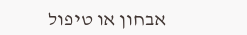אבחון או טיפול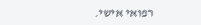רפואי אישי.